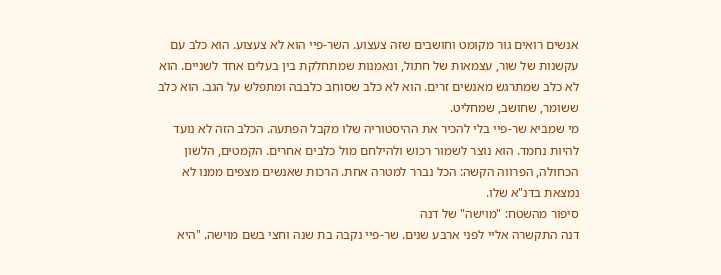אנשים רואים גור מקומט וחושבים שזה צעצוע. השר-פיי הוא לא צעצוע. הוא כלב עם עקשנות של שור, עצמאות של חתול, ונאמנות שמתחלקת בין בעלים אחד לשניים. הוא לא כלב שמתרגש מאנשים זרים. הוא לא כלב שסוחב כלבבה ומתפלש על הגב. הוא כלב ששומר, שחושב, שמחליט.
מי שמביא שר-פיי בלי להכיר את ההיסטוריה שלו מקבל הפתעה. הכלב הזה לא נועד להיות נחמד. הוא נוצר לשמור רכוש ולהילחם מול כלבים אחרים. הקמטים, הלשון הכחולה, הפרווה הקשה: הכל נברר למטרה אחת. הרכות שאנשים מצפים ממנו לא נמצאת בדנ"א שלו.
סיפור מהשטח: "מוישה" של דנה
דנה התקשרה אליי לפני ארבע שנים. שר-פיי נקבה בת שנה וחצי בשם מוישה. "היא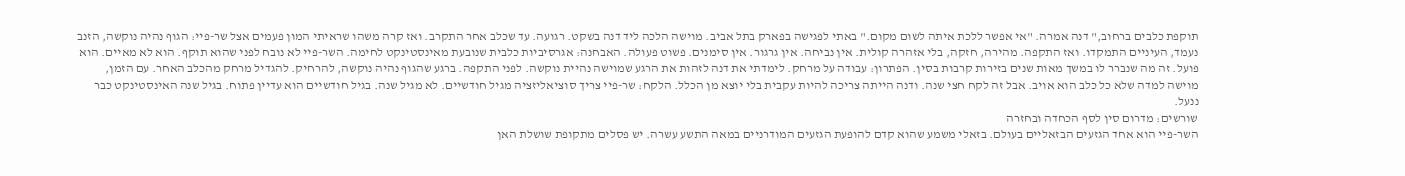תוקפת כלבים ברחוב," דנה אמרה. "אי אפשר ללכת איתה לשום מקום." באתי לפגישה בפארק בתל אביב. מוישה הלכה ליד דנה בשקט. רגועה. עד שכלב אחר התקרב. ואז קרה משהו שראיתי המון פעמים אצל שר-פיי: הגוף נהיה נוקשה, הזנב נעמד, העיניים התמקדו. ואז התקפה. מהירה, חזקה, בלי אזהרה קולית. אין נביחה. אין גרגור. אין סימנים. פשוט פעולה. האבחנה: אגרסיביות כלבית שנובעת מאינסטינקט לחימה. השר-פיי לא נובח לפני שהוא תוקף. הוא לא מאיים. הוא פועל. זה מה שנברר לו במשך מאות שנים בזירות קרבות בסין. הפתרון: עבודה על מרחק. לימדתי את דנה לזהות את הרגע שמוישה נהיית נוקשה. לפני התקפה. ברגע שהגוף נהיה נוקשה, להרחיק. להגדיל מרחק מהכלב האחר. עם הזמן, מוישה למדה שלא כל כלב הוא אויב. אבל זה לקח חצי שנה. ודנה הייתה צריכה להיות עקבית בלי יוצא מן הכלל. הלקח: שר-פיי צריך סוציאליזציה מגיל חודשיים. לא מגיל שנה. בגיל חודשיים הוא עדיין פתוח. בגיל שנה האינסטינקט כבר ננעל.
שורשים: מדרום סין לסף הכחדה ובחזרה
השר-פיי הוא אחד הגזעים הבזאליים בעולם. בזאלי משמע שהוא קדם להופעת הגזעים המודרניים במאה התשע עשרה. יש פסלים מתקופת שושלת האן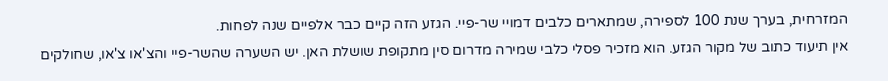המזרחית, בערך שנת 100 לספירה, שמתארים כלבים דמויי שר-פיי. הגזע הזה קיים כבר אלפיים שנה לפחות.
אין תיעוד כתוב של מקור הגזע. הוא מזכיר פסלי כלבי שמירה מדרום סין מתקופת שושלת האן. יש השערה שהשר-פיי והצ'או צ'או, שחולקים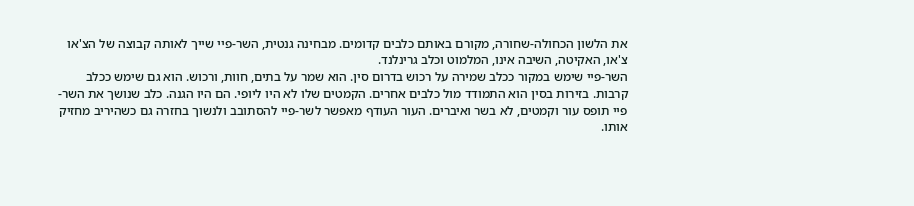את הלשון הכחולה-שחורה, מקורם באותם כלבים קדומים. מבחינה גנטית, השר-פיי שייך לאותה קבוצה של הצ'או צ'או, האקיטה, השיבה אינו, המלמוט וכלב גרינלנד.
השר-פיי שימש במקור ככלב שמירה על רכוש בדרום סין. הוא שמר על בתים, חוות, ורכוש. הוא גם שימש ככלב קרבות. בזירות בסין הוא התמודד מול כלבים אחרים. הקמטים שלו לא היו ליופי. הם היו הגנה. כלב שנושך את השר-פיי תופס עור וקמטים, לא בשר ואיברים. העור העודף מאפשר לשר-פיי להסתובב ולנשוך בחזרה גם כשהיריב מחזיק אותו.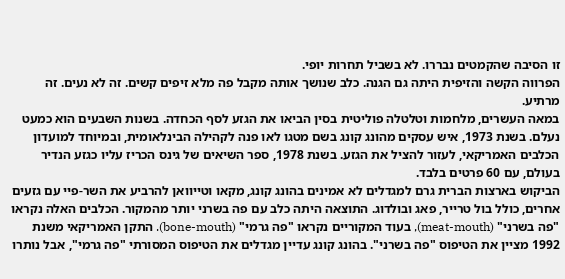זו הסיבה שהקמטים נבררו. לא בשביל תחרות יופי.
הפרווה הקשה והזיפית היתה גם הגנה. כלב שנושך אותה מקבל פה מלא זיפים קשים. זה לא נעים. זה מרתיע.
במאה העשרים, מלחמות וטלטלה פוליטית בסין הביאו את הגזע לסף הכחדה. בשנות השבעים הוא כמעט נעלם. בשנת 1973, איש עסקים מהונג קונג בשם מטגו לאו פנה לקהילה הבינלאומית, ובמיוחד למועדון הכלבים האמריקאי, לעזור להציל את הגזע. בשנת 1978, ספר השיאים של גינס הכריז עליו כגזע הנדיר בעולם, עם 60 פרטים בלבד.
הביקוש בארצות הברית גרם למגדלים לא אמינים בהונג קונג, מקאו וטייוואן להרביע את השר-פיי עם גזעים אחרים, כולל בול טרייר, פאג ובולדוג. התוצאה היתה כלב עם פה בשרני יותר מהמקור. הכלבים האלה נקראו "פה בשרני" (meat-mouth), בעוד המקוריים נקראו "פה גרמי" (bone-mouth). התקן האמריקאי משנת 1992 מציין את הטיפוס "פה בשרני". בהונג קונג עדיין מגדלים את הטיפוס המסורתי "פה גרמי", אבל נותרו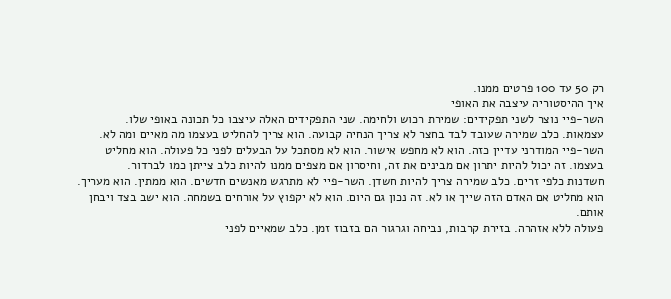רק 50 עד 100 פרטים ממנו.
איך ההיסטוריה עיצבה את האופי
השר-פיי נוצר לשני תפקידים: שמירת רכוש ולחימה. שני התפקידים האלה עיצבו כל תכונה באופי שלו.
עצמאות. כלב שמירה שעובד לבד בחצר לא צריך הנחיה קבועה. הוא צריך להחליט בעצמו מה מאיים ומה לא. השר-פיי המודרני עדיין כזה. הוא לא מחפש אישור. הוא לא מסתכל על הבעלים לפני כל פעולה. הוא מחליט בעצמו. זה יכול להיות יתרון אם מבינים את זה, וחיסרון אם מצפים ממנו להיות כלב צייתן כמו לברדור.
חשדנות כלפי זרים. כלב שמירה צריך להיות חשדן. השר-פיי לא מתרגש מאנשים חדשים. הוא ממתין. הוא מעריך. הוא מחליט אם האדם הזה שייך או לא. זה נכון גם היום. הוא לא יקפוץ על אורחים בשמחה. הוא ישב בצד ויבחן אותם.
פעולה ללא אזהרה. בזירת קרבות, נביחה וגרגור הם בזבוז זמן. כלב שמאיים לפני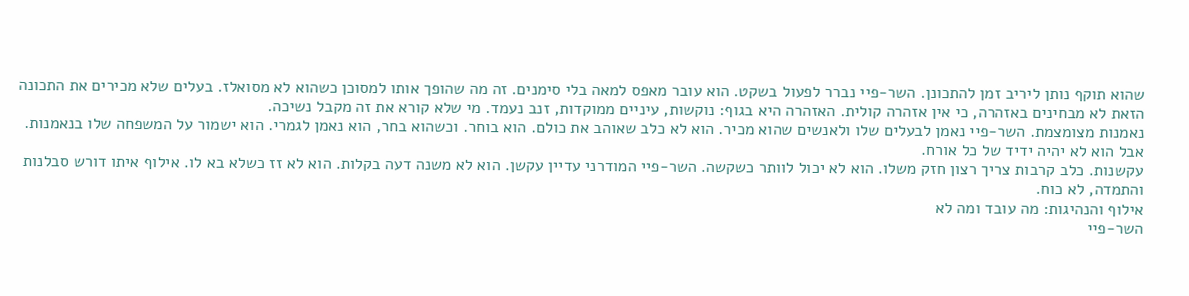שהוא תוקף נותן ליריב זמן להתכונן. השר-פיי נברר לפעול בשקט. הוא עובר מאפס למאה בלי סימנים. זה מה שהופך אותו למסוכן כשהוא לא מסואלז. בעלים שלא מכירים את התכונה הזאת לא מבחינים באזהרה, כי אין אזהרה קולית. האזהרה היא בגוף: נוקשות, עיניים ממוקדות, זנב נעמד. מי שלא קורא את זה מקבל נשיכה.
נאמנות מצומצמת. השר-פיי נאמן לבעלים שלו ולאנשים שהוא מכיר. הוא לא כלב שאוהב את כולם. הוא בוחר. וכשהוא בחר, הוא נאמן לגמרי. הוא ישמור על המשפחה שלו בנאמנות. אבל הוא לא יהיה ידיד של כל אורח.
עקשנות. כלב קרבות צריך רצון חזק משלו. הוא לא יכול לוותר כשקשה. השר-פיי המודרני עדיין עקשן. הוא לא משנה דעה בקלות. הוא לא זז כשלא בא לו. אילוף איתו דורש סבלנות והתמדה, לא כוח.
אילוף והנהיגות: מה עובד ומה לא
השר-פיי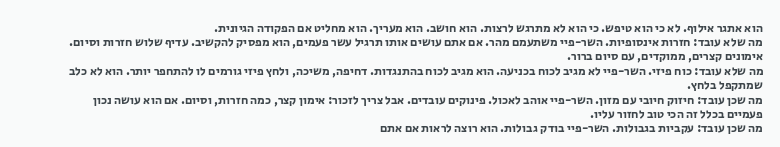הוא אתגר אילוף. לא כי הוא טיפש. כי הוא לא מתרגש לרצות. הוא חושב. הוא מעריך. הוא מחליט אם הפקודה הגיונית.
מה שלא עובד: חזרות אינסופיות. השר-פיי משתעמם מהר. אם אתם עושים אותו תרגיל עשר פעמים, הוא מפסיק להקשיב. עדיף שלוש חזרות וסיום. אימונים קצרים, ממוקדים, עם סיום ברור.
מה שלא עובד: כוח פיזי. השר-פיי לא מגיב לכוח בכניעה. הוא מגיב לכוח בהתנגדות. דחיפה, משיכה, ולחץ פיזי גורמים לו להתחפר יותר. הוא לא כלב שמתקפל בלחץ.
מה שכן עובד: חיזוק חיובי עם מזון. השר-פיי אוהב לאכול. פינוקים עובדים. אבל צריך לזכור: אימון קצר, כמה חזרות, וסיום. אם הוא עושה נכון פעמיים בכלל זה הכי טוב לחזור עליו.
מה שכן עובד: עקביות בגבולות. השר-פיי בודק גבולות. הוא רוצה לראות אם אתם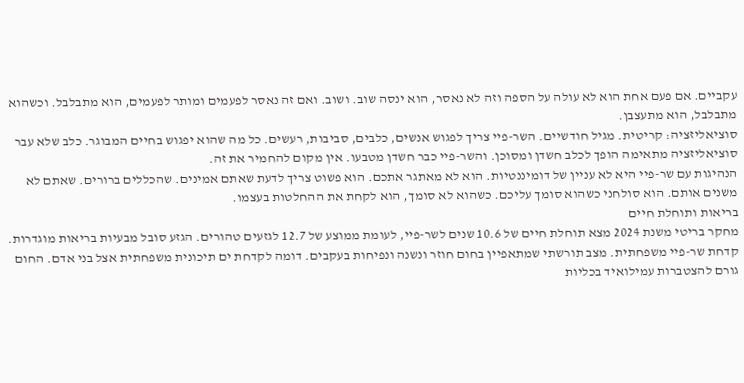עקביים. אם פעם אחת הוא לא עולה על הספה וזה לא נאסר, הוא ינסה שוב. ושוב. ואם זה נאסר לפעמים ומותר לפעמים, הוא מתבלבל. וכשהוא מתבלבל, הוא מתעצבן.
סוציאליזציה: קריטית. מגיל חודשיים. השר-פיי צריך לפגוש אנשים, כלבים, סביבות, רעשים. כל מה שהוא יפגוש בחיים המבוגר. כלב שלא עבר סוציאליזציה מתאימה הופך לכלב חשדן ומסוכן. והשר-פיי כבר חשדן מטבעו. אין מקום להחמיר את זה.
הנהיגות עם שר-פיי היא לא עניין של דומיננטיות. הוא לא מאתגר אתכם. הוא פשוט צריך לדעת שאתם אמינים. שהכללים ברורים. שאתם לא משנים אותם. הוא סולחני כשהוא סומך עליכם. כשהוא לא סומך, הוא לקחת את ההחלטות בעצמו.
בריאות ותוחלת חיים
מחקר בריטי משנת 2024 מצא תוחלת חיים של 10.6 שנים לשר-פיי, לעומת ממוצע של 12.7 לגזעים טהורים. הגזע סובל מבעיות בריאות מוגדרות.
קדחת שר-פיי משפחתית. מצב תורשתי שמתאפיין בחום חוזר ונשנה ונפיחות בעקבים. דומה לקדחת ים תיכונית משפחתית אצל בני אדם. החום גורם להצטברות עמילואיד בכליות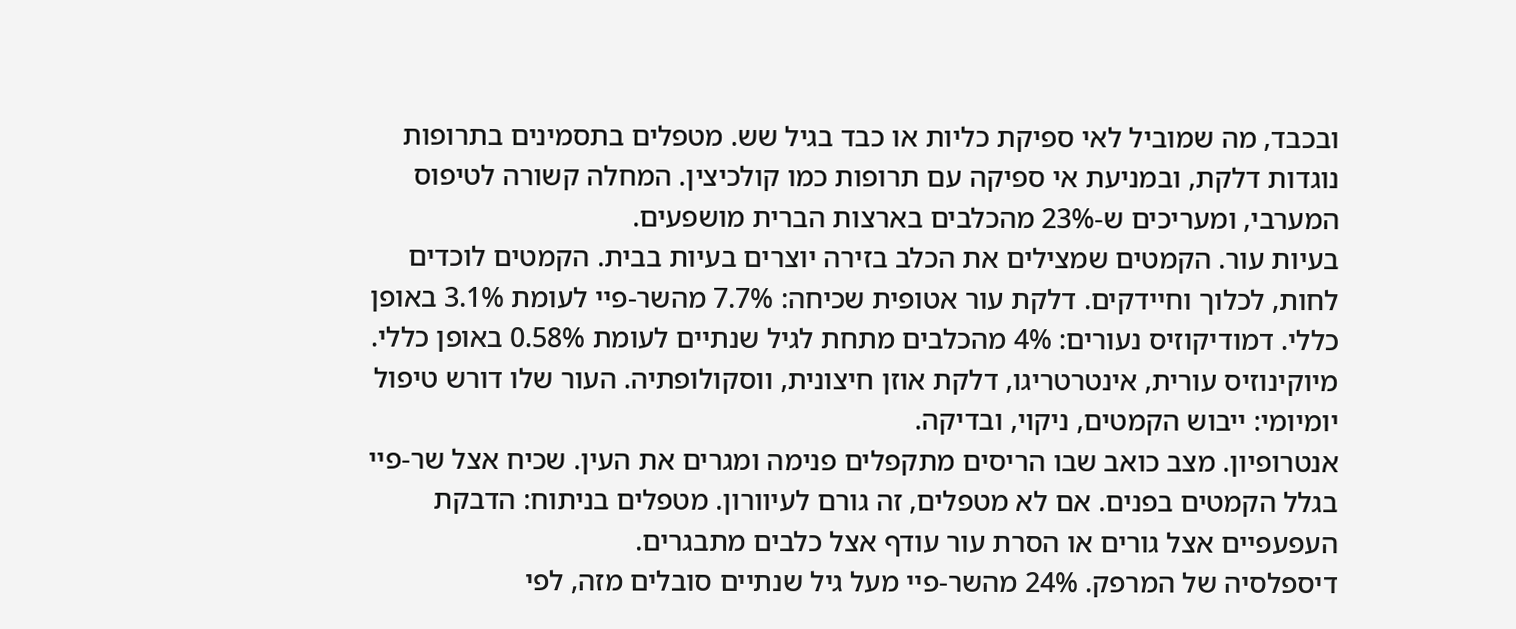ובכבד, מה שמוביל לאי ספיקת כליות או כבד בגיל שש. מטפלים בתסמינים בתרופות נוגדות דלקת, ובמניעת אי ספיקה עם תרופות כמו קולכיצין. המחלה קשורה לטיפוס המערבי, ומעריכים ש-23% מהכלבים בארצות הברית מושפעים.
בעיות עור. הקמטים שמצילים את הכלב בזירה יוצרים בעיות בבית. הקמטים לוכדים לחות, לכלוך וחיידקים. דלקת עור אטופית שכיחה: 7.7% מהשר-פיי לעומת 3.1% באופן כללי. דמודיקוזיס נעורים: 4% מהכלבים מתחת לגיל שנתיים לעומת 0.58% באופן כללי. מיוקינוזיס עורית, אינטרטריגו, דלקת אוזן חיצונית, ווסקולופתיה. העור שלו דורש טיפול יומיומי: ייבוש הקמטים, ניקוי, ובדיקה.
אנטרופיון. מצב כואב שבו הריסים מתקפלים פנימה ומגרים את העין. שכיח אצל שר-פיי בגלל הקמטים בפנים. אם לא מטפלים, זה גורם לעיוורון. מטפלים בניתוח: הדבקת העפעפיים אצל גורים או הסרת עור עודף אצל כלבים מתבגרים.
דיספלסיה של המרפק. 24% מהשר-פיי מעל גיל שנתיים סובלים מזה, לפי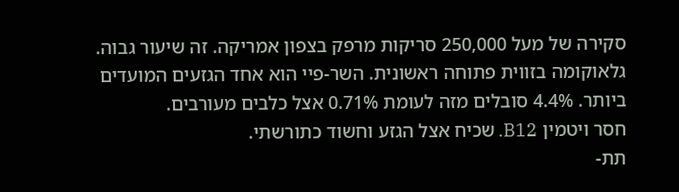סקירה של מעל 250,000 סריקות מרפק בצפון אמריקה. זה שיעור גבוה.
גלאוקומה בזווית פתוחה ראשונית. השר-פיי הוא אחד הגזעים המועדים ביותר. 4.4% סובלים מזה לעומת 0.71% אצל כלבים מעורבים.
חסר ויטמין B12. שכיח אצל הגזע וחשוד כתורשתי.
תת-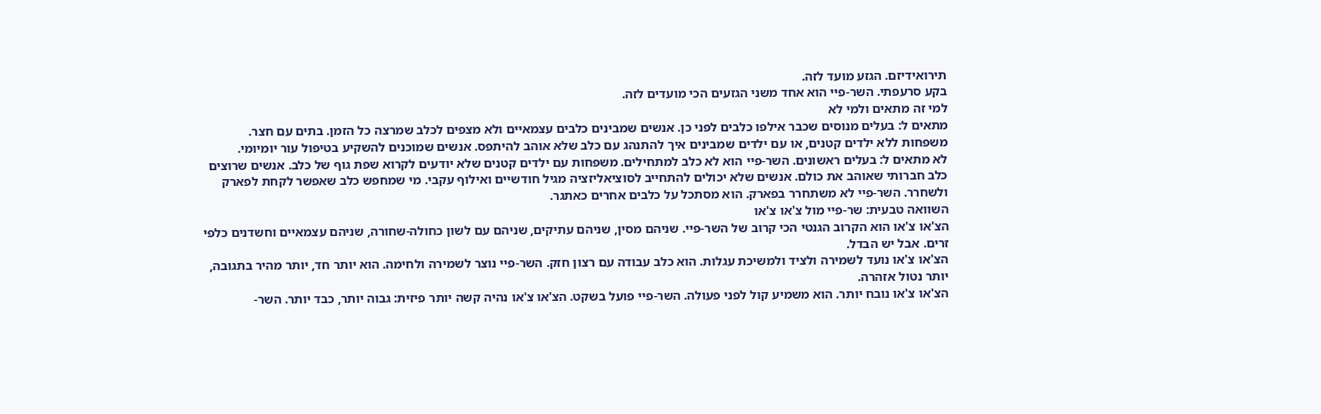תירואידיזם. הגזע מועד לזה.
בקע סרעפתי. השר-פיי הוא אחד משני הגזעים הכי מועדים לזה.
למי זה מתאים ולמי לא
מתאים ל: בעלים מנוסים שכבר אילפו כלבים לפני כן. אנשים שמבינים כלבים עצמאיים ולא מצפים לכלב שמרצה כל הזמן. בתים עם חצר. משפחות ללא ילדים קטנים, או עם ילדים שמבינים איך להתנהג עם כלב שלא אוהב להיתפס. אנשים שמוכנים להשקיע בטיפול עור יומיומי.
לא מתאים ל: בעלים ראשונים. השר-פיי הוא לא כלב למתחילים. משפחות עם ילדים קטנים שלא יודעים לקרוא שפת גוף של כלב. אנשים שרוצים כלב חברותי שאוהב את כולם. אנשים שלא יכולים להתחייב לסוציאליזציה מגיל חודשיים ואילוף עקבי. מי שמחפש כלב שאפשר לקחת לפארק ולשחרר. השר-פיי לא משתחרר בפארק. הוא מסתכל על כלבים אחרים כאתגר.
השוואה טבעית: שר-פיי מול צ'או צ'או
הצ'או צ'או הוא הקרוב הגנטי הכי קרוב של השר-פיי. שניהם מסין, שניהם עתיקים, שניהם עם לשון כחולה-שחורה, שניהם עצמאיים וחשדנים כלפי זרים. אבל יש הבדל.
הצ'או צ'או נועד לשמירה ולציד ולמשיכת עגלות. הוא כלב עבודה עם רצון חזק. השר-פיי נוצר לשמירה ולחימה. הוא יותר חד, יותר מהיר בתגובה, יותר נטול אזהרה.
הצ'או צ'או נובח יותר. הוא משמיע קול לפני פעולה. השר-פיי פועל בשקט. הצ'או צ'או נהיה קשה יותר פיזית: גבוה יותר, כבד יותר. השר-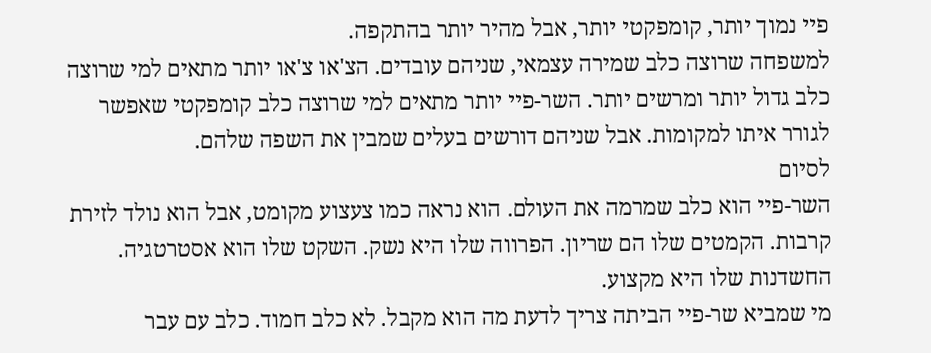פיי נמוך יותר, קומפקטי יותר, אבל מהיר יותר בהתקפה.
למשפחה שרוצה כלב שמירה עצמאי, שניהם עובדים. הצ'או צ'או יותר מתאים למי שרוצה כלב גדול יותר ומרשים יותר. השר-פיי יותר מתאים למי שרוצה כלב קומפקטי שאפשר לגורר איתו למקומות. אבל שניהם דורשים בעלים שמבין את השפה שלהם.
לסיום
השר-פיי הוא כלב שמרמה את העולם. הוא נראה כמו צעצוע מקומט, אבל הוא נולד לזירת קרבות. הקמטים שלו הם שריון. הפרווה שלו היא נשק. השקט שלו הוא אסטרטגיה. החשדנות שלו היא מקצוע.
מי שמביא שר-פיי הביתה צריך לדעת מה הוא מקבל. לא כלב חמוד. כלב עם עבר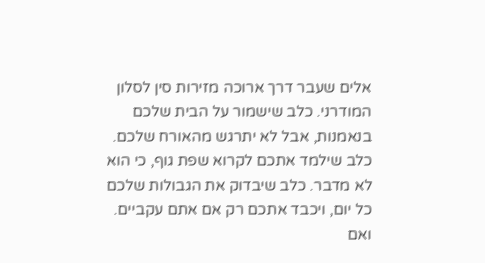אלים שעבר דרך ארוכה מזירות סין לסלון המודרני. כלב שישמור על הבית שלכם בנאמנות, אבל לא יתרגש מהאורח שלכם. כלב שילמד אתכם לקרוא שפת גוף, כי הוא לא מדבר. כלב שיבדוק את הגבולות שלכם כל יום, ויכבד אתכם רק אם אתם עקביים. ואם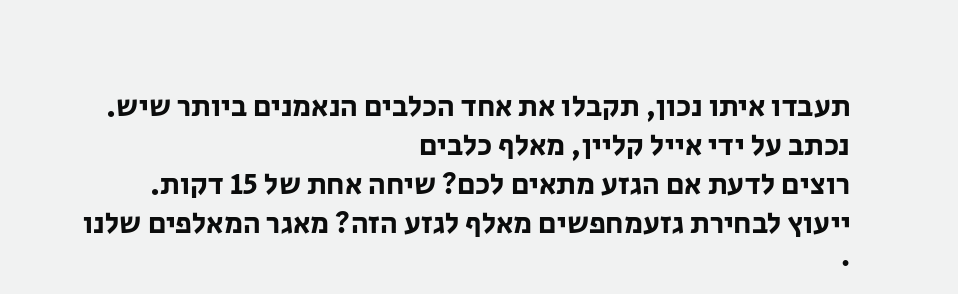תעבדו איתו נכון, תקבלו את אחד הכלבים הנאמנים ביותר שיש.
נכתב על ידי אייל קליין, מאלף כלבים
רוצים לדעת אם הגזע מתאים לכם? שיחה אחת של 15 דקות.
ייעוץ לבחירת גזעמחפשים מאלף לגזע הזה? מאגר המאלפים שלנו ·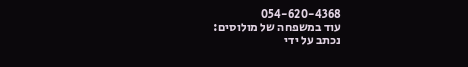054-620-4368
עוד במשפחה של מולוסים:
נכתב על ידי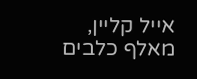אייל קליין, מאלף כלבים